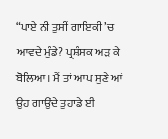“ਪਾਏ ਨੀ ਤੁਸੀਂ ਗਾਇਕੀ ’ਚ ਆਵਦੇ ਮੁੰਡੇ? ਪ੍ਰਸ਼ੰਸਕ ਅੜ ਕੇ ਬੋਲਿਆ। ਮੈਂ ਤਾਂ ਆਪ ਸੁਣੇ ਆਂ ਉਹ ਗਾਉਂਦੇ ਤੁਹਾਡੇ ਈ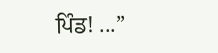ਪਿੰਡ! ...”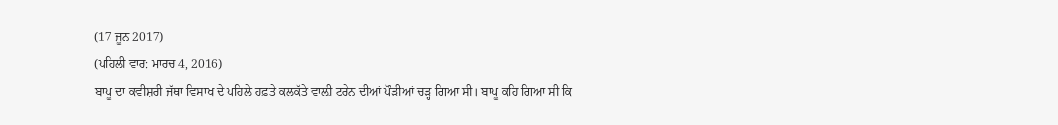(17 ਜੂਨ 2017)
(ਪਹਿਲੀ ਵਾਰ: ਮਾਰਚ 4, 2016)
ਬਾਪੂ ਦਾ ਕਵੀਸ਼ਰੀ ਜੱਥਾ ਵਿਸਾਖ ਦੇ ਪਹਿਲੇ ਹਫ਼ਤੇ ਕਲਕੱਤੇ ਵਾਲ਼ੀ ਟਰੇਨ ਦੀਆਂ ਪੌੜੀਆਂ ਚੜ੍ਹ ਗਿਆ ਸੀ। ਬਾਪੂ ਕਹਿ ਗਿਆ ਸੀ ਕਿ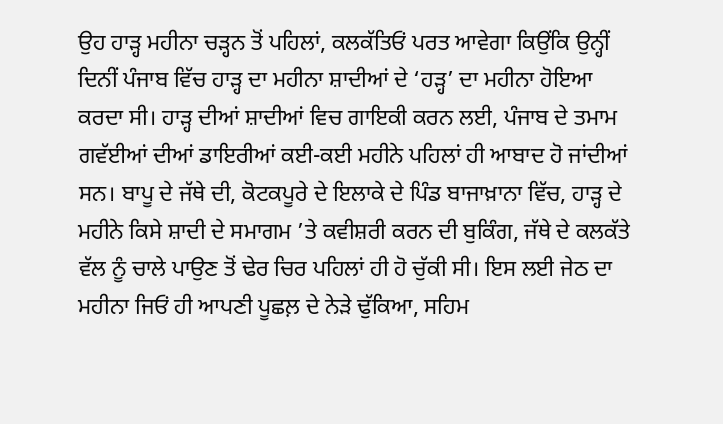ਉਹ ਹਾੜ੍ਹ ਮਹੀਨਾ ਚੜ੍ਹਨ ਤੋਂ ਪਹਿਲਾਂ, ਕਲਕੱਤਿਓਂ ਪਰਤ ਆਵੇਗਾ ਕਿਉਂਕਿ ਉਨ੍ਹੀਂ ਦਿਨੀਂ ਪੰਜਾਬ ਵਿੱਚ ਹਾੜ੍ਹ ਦਾ ਮਹੀਨਾ ਸ਼ਾਦੀਆਂ ਦੇ ‘ਹੜ੍ਹ’ ਦਾ ਮਹੀਨਾ ਹੋਇਆ ਕਰਦਾ ਸੀ। ਹਾੜ੍ਹ ਦੀਆਂ ਸ਼ਾਦੀਆਂ ਵਿਚ ਗਾਇਕੀ ਕਰਨ ਲਈ, ਪੰਜਾਬ ਦੇ ਤਮਾਮ ਗਵੱਈਆਂ ਦੀਆਂ ਡਾਇਰੀਆਂ ਕਈ-ਕਈ ਮਹੀਨੇ ਪਹਿਲਾਂ ਹੀ ਆਬਾਦ ਹੋ ਜਾਂਦੀਆਂ ਸਨ। ਬਾਪੂ ਦੇ ਜੱਥੇ ਦੀ, ਕੋਟਕਪੂਰੇ ਦੇ ਇਲਾਕੇ ਦੇ ਪਿੰਡ ਬਾਜਾਖ਼ਾਨਾ ਵਿੱਚ, ਹਾੜ੍ਹ ਦੇ ਮਹੀਨੇ ਕਿਸੇ ਸ਼ਾਦੀ ਦੇ ਸਮਾਗਮ ’ਤੇ ਕਵੀਸ਼ਰੀ ਕਰਨ ਦੀ ਬੁਕਿੰਗ, ਜੱਥੇ ਦੇ ਕਲਕੱਤੇ ਵੱਲ ਨੂੰ ਚਾਲੇ ਪਾਉਣ ਤੋਂ ਢੇਰ ਚਿਰ ਪਹਿਲਾਂ ਹੀ ਹੋ ਚੁੱਕੀ ਸੀ। ਇਸ ਲਈ ਜੇਠ ਦਾ ਮਹੀਨਾ ਜਿਓਂ ਹੀ ਆਪਣੀ ਪੂਛਲ਼ ਦੇ ਨੇੜੇ ਢੁੱਕਿਆ, ਸਹਿਮ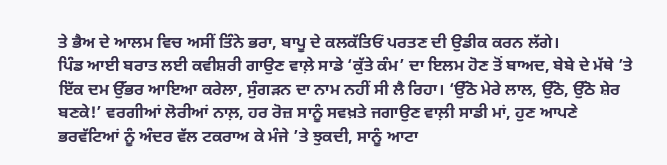ਤੇ ਭੈਅ ਦੇ ਆਲਮ ਵਿਚ ਅਸੀਂ ਤਿੰਨੇ ਭਰਾ, ਬਾਪੂ ਦੇ ਕਲਕੱਤਿਓਂ ਪਰਤਣ ਦੀ ਉਡੀਕ ਕਰਨ ਲੱਗੇ।
ਪਿੰਡ ਆਈ ਬਰਾਤ ਲਈ ਕਵੀਸ਼ਰੀ ਗਾਉਣ ਵਾਲ਼ੇ ਸਾਡੇ ‘ਕੁੱਤੇ ਕੰਮ’ ਦਾ ਇਲਮ ਹੋਣ ਤੋਂ ਬਾਅਦ, ਬੇਬੇ ਦੇ ਮੱਥੇ ’ਤੇ ਇੱਕ ਦਮ ਉੱਭਰ ਆਇਆ ਕਰੇਲਾ, ਸੁੰਗੜਨ ਦਾ ਨਾਮ ਨਹੀਂ ਸੀ ਲੈ ਰਿਹਾ। ‘ਉੱਠੋ ਮੇਰੇ ਲਾਲ, ਉੱਠੋ, ਉੱਠੋ ਸ਼ੇਰ ਬਣਕੇ!’ ਵਰਗੀਆਂ ਲੋਰੀਆਂ ਨਾਲ਼, ਹਰ ਰੋਜ਼ ਸਾਨੂੰ ਸਵਖ਼ਤੇ ਜਗਾਉਣ ਵਾਲ਼ੀ ਸਾਡੀ ਮਾਂ, ਹੁਣ ਆਪਣੇ ਭਰਵੱਟਿਆਂ ਨੂੰ ਅੰਦਰ ਵੱਲ ਟਕਰਾਅ ਕੇ ਮੰਜੇ ’ਤੇ ਝੁਕਦੀ, ਸਾਨੂੰ ਆਟਾ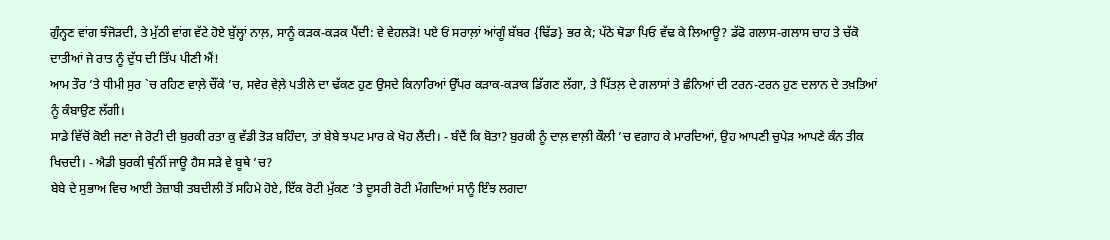ਗੁੰਨ੍ਹਣ ਵਾਂਗ ਝੰਜੋੜਦੀ, ਤੇ ਮੁੱਠੀ ਵਾਂਗ ਵੱਟੇ ਹੋਏ ਬੁੱਲ੍ਹਾਂ ਨਾਲ਼, ਸਾਨੂੰ ਕੜਕ-ਕੜਕ ਪੈਂਦੀ: ਵੇ ਵੇਹਲੜੋ! ਪਏ ਓਂ ਸਰਾਲ਼ਾਂ ਆਂਗੂੰ ਬੱਬਰ {ਢਿੱਡ} ਭਰ ਕੇ; ਪੱਠੇ ਥੋਡਾ ਪਿਓ ਵੱਢ ਕੇ ਲਿਆਊ? ਡੱਫੋ ਗਲਾਸ-ਗਲਾਸ ਚਾਹ ਤੇ ਚੱਕੋ ਦਾਤੀਆਂ ਜੇ ਰਾਤ ਨੂੰ ਦੁੱਧ ਦੀ ਤਿੱਪ ਪੀਣੀ ਐਂ!
ਆਮ ਤੌਰ ’ਤੇ ਧੀਮੀ ਸੁਰ `ਚ ਰਹਿਣ ਵਾਲ਼ੇ ਚੌਂਕੇ ’ਚ, ਸਵੇਰ ਵੇਲ਼ੇ ਪਤੀਲੇ ਦਾ ਢੱਕਣ ਹੁਣ ਉਸਦੇ ਕਿਨਾਰਿਆਂ ਉੱਪਰ ਕੜਾਕ-ਕੜਾਕ ਡਿੱਗਣ ਲੱਗਾ, ਤੇ ਪਿੱਤਲ਼ ਦੇ ਗਲਾਸਾਂ ਤੇ ਛੰਨਿਆਂ ਦੀ ਟਰਨ-ਟਰਨ ਹੁਣ ਦਲਾਨ ਦੇ ਤਖ਼ਤਿਆਂ ਨੂੰ ਕੰਬਾਉਣ ਲੱਗੀ।
ਸਾਡੇ ਵਿੱਚੋਂ ਕੋਈ ਜਣਾ ਜੇ ਰੋਟੀ ਦੀ ਬੁਰਕੀ ਰਤਾ ਕੁ ਵੱਡੀ ਤੋੜ ਬਹਿੰਦਾ, ਤਾਂ ਬੇਬੇ ਝਪਟ ਮਾਰ ਕੇ ਖੋਹ ਲੈਂਦੀ। - ਬੰਦੈਂ ਕਿ ਬੋਤਾ? ਬੁਰਕੀ ਨੂੰ ਦਾਲ਼ ਵਾਲ਼ੀ ਕੌਲੀ ’ਚ ਵਗਾਹ ਕੇ ਮਾਰਦਿਆਂ, ਉਹ ਆਪਣੀ ਚੁਪੇੜ ਆਪਣੇ ਕੰਨ ਤੀਕ ਖਿਚਦੀ। - ਐਡੀ ਬੁਰਕੀ ਥੁੰਨੀਂ ਜਾਊ ਹੈਸ ਸੜੇ ਵੇ ਬੂਥੇ ’ਚ?
ਬੇਬੇ ਦੇ ਸੁਭਾਅ ਵਿਚ ਆਈ ਤੇਜ਼ਾਬੀ ਤਬਦੀਲੀ ਤੋਂ ਸਹਿਮੇ ਹੋਏ, ਇੱਕ ਰੋਟੀ ਮੁੱਕਣ ’ਤੇ ਦੂਸਰੀ ਰੋਟੀ ਮੰਗਦਿਆਂ ਸਾਨੂੰ ਇੰਝ ਲਗਦਾ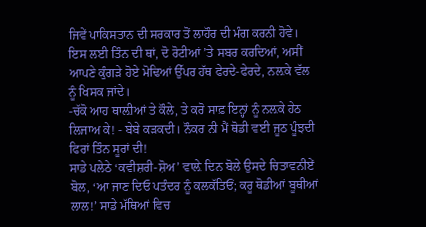ਜਿਵੇਂ ਪਾਕਿਸਤਾਨ ਦੀ ਸਰਕਾਰ ਤੋਂ ਲਾਹੌਰ ਦੀ ਮੰਗ ਕਰਨੀ ਹੋਵੇ। ਇਸ ਲਈ ਤਿੰਨ ਦੀ ਥਾਂ, ਦੋ ਰੋਟੀਆਂ ’ਤੇ ਸਬਰ ਕਰਦਿਆਂ, ਅਸੀਂ ਆਪਣੇ ਕੁੰਗੜੇ ਹੋਏ ਮੋਢਿਆਂ ਉੱਪਰ ਹੱਥ ਫੇਰਦੇ-ਫੇਰਦੇ, ਨਲ਼ਕੇ ਵੱਲ ਨੂੰ ਖਿਸਕ ਜਾਂਦੇ।
-ਚੱਕੋ ਆਹ ਥਾਲ਼ੀਆਂ ਤੇ ਕੌਲੇ, ਤੇ ਕਰੋ ਸਾਫ਼ ਇਨ੍ਹਾਂ ਨੂੰ ਨਲ਼ਕੇ ਹੇਠ ਲਿਜਾਅ ਕੇ! - ਬੇਬੇ ਕੜਕਦੀ। ਨੌਕਰ ਨੀ ਮੈਂ ਥੋਡੀ ਵਈ ਜੂਠ ਪੂੰਝਦੀ ਫਿਰਾਂ ਤਿੰਨ ਸੂਰਾਂ ਦੀ!
ਸਾਡੇ ਪਲੇਠੇ ‘ਕਵੀਸ਼ਰੀ-ਸ਼ੋਅ’ ਵਾਲ਼ੇ ਦਿਨ ਬੋਲੇ ਉਸਦੇ ਚਿਤਾਵਨੀਏਂ ਬੋਲ, ‘ਆ ਜਾਣ ਦਿਓ ਪਤੰਦਰ ਨੂੰ ਕਲਕੱਤਿਓਂ; ਕਰੂ ਥੋਡੀਆਂ ਬੂਥੀਆਂ ਲਾਲ!’ ਸਾਡੇ ਮੱਥਿਆਂ ਵਿਚ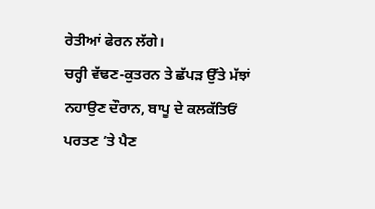ਰੇਤੀਆਂ ਫੇਰਨ ਲੱਗੇ।
ਚਰ੍ਹੀ ਵੱਢਣ-ਕੁਤਰਨ ਤੇ ਛੱਪੜ ਉੱਤੇ ਮੱਝਾਂ ਨਹਾਉਣ ਦੌਰਾਨ, ਬਾਪੂ ਦੇ ਕਲਕੱਤਿਓਂ ਪਰਤਣ ’ਤੇ ਪੈਣ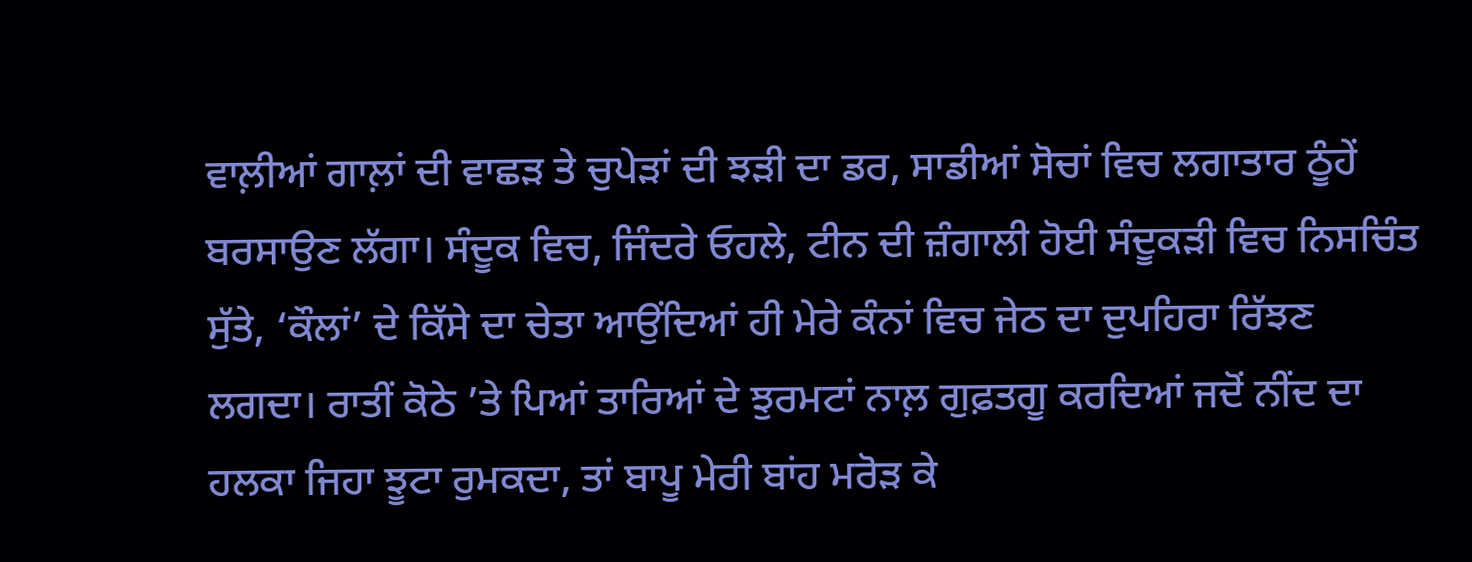ਵਾਲ਼ੀਆਂ ਗਾਲ਼ਾਂ ਦੀ ਵਾਛੜ ਤੇ ਚੁਪੇੜਾਂ ਦੀ ਝੜੀ ਦਾ ਡਰ, ਸਾਡੀਆਂ ਸੋਚਾਂ ਵਿਚ ਲਗਾਤਾਰ ਠੂੰਹੇਂ ਬਰਸਾਉਣ ਲੱਗਾ। ਸੰਦੂਕ ਵਿਚ, ਜਿੰਦਰੇ ਓਹਲੇ, ਟੀਨ ਦੀ ਜ਼ੰਗਾਲੀ ਹੋਈ ਸੰਦੂਕੜੀ ਵਿਚ ਨਿਸਚਿੰਤ ਸੁੱਤੇ, ‘ਕੌਲਾਂ’ ਦੇ ਕਿੱਸੇ ਦਾ ਚੇਤਾ ਆਉਂਦਿਆਂ ਹੀ ਮੇਰੇ ਕੰਨਾਂ ਵਿਚ ਜੇਠ ਦਾ ਦੁਪਹਿਰਾ ਰਿੱਝਣ ਲਗਦਾ। ਰਾਤੀਂ ਕੋਠੇ ’ਤੇ ਪਿਆਂ ਤਾਰਿਆਂ ਦੇ ਝੁਰਮਟਾਂ ਨਾਲ਼ ਗੁਫ਼ਤਗੂ ਕਰਦਿਆਂ ਜਦੋਂ ਨੀਂਦ ਦਾ ਹਲਕਾ ਜਿਹਾ ਝੂਟਾ ਰੁਮਕਦਾ, ਤਾਂ ਬਾਪੂ ਮੇਰੀ ਬਾਂਹ ਮਰੋੜ ਕੇ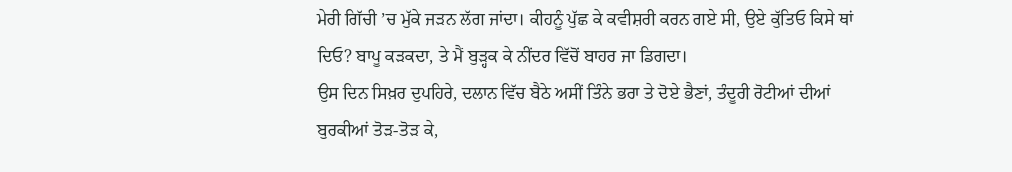ਮੇਰੀ ਗਿੱਚੀ ’ਚ ਮੁੱਕੇ ਜੜਨ ਲੱਗ ਜਾਂਦਾ। ਕੀਹਨੂੰ ਪੁੱਛ ਕੇ ਕਵੀਸ਼ਰੀ ਕਰਨ ਗਏ ਸੀ, ਉਏ ਕੁੱਤਿਓ ਕਿਸੇ ਥਾਂ ਦਿਓ? ਬਾਪੂ ਕੜਕਦਾ, ਤੇ ਮੈਂ ਬੁੜ੍ਹਕ ਕੇ ਨੀਂਦਰ ਵਿੱਚੋਂ ਬਾਹਰ ਜਾ ਡਿਗਦਾ।
ਉਸ ਦਿਨ ਸਿਖ਼ਰ ਦੁਪਹਿਰੇ, ਦਲਾਨ ਵਿੱਚ ਬੈਠੇ ਅਸੀਂ ਤਿੰਨੇ ਭਰਾ ਤੇ ਦੋਏ ਭੈਣਾਂ, ਤੰਦੂਰੀ ਰੋਟੀਆਂ ਦੀਆਂ ਬੁਰਕੀਆਂ ਤੋੜ-ਤੋੜ ਕੇ,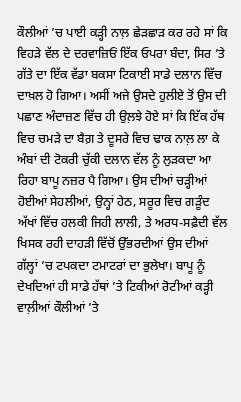ਕੌਲੀਆਂ ’ਚ ਪਾਈ ਕੜ੍ਹੀ ਨਾਲ਼ ਛੇੜਛਾੜ ਕਰ ਰਹੇ ਸਾਂ ਕਿ ਵਿਹੜੇ ਵੱਲ ਦੇ ਦਰਵਾਜ਼ਿਓਂ ਇੱਕ ਓਪਰਾ ਬੰਦਾ, ਸਿਰ ’ਤੇ ਗੱਤੇ ਦਾ ਇੱਕ ਵੱਡਾ ਬਕਸਾ ਟਿਕਾਈ ਸਾਡੇ ਦਲਾਨ ਵਿੱਚ ਦਾਖ਼ਲ ਹੋ ਗਿਆ। ਅਸੀਂ ਅਜੇ ਉਸਦੇ ਹੁਲੀਏ ਤੋਂ ਉਸ ਦੀ ਪਛਾਣ ਅੰਦਾਜ਼ਣ ਵਿੱਚ ਹੀ ਉਲ਼ਝੇ ਹੋਏ ਸਾਂ ਕਿ ਇੱਕ ਹੱਥ ਵਿਚ ਚਮੜੇ ਦਾ ਬੈਗ਼ ਤੇ ਦੂਸਰੇ ਵਿਚ ਢਾਕ ਨਾਲ਼ ਲਾ ਕੇ ਅੰਬਾਂ ਦੀ ਟੋਕਰੀ ਚੁੱਕੀ ਦਲਾਨ ਵੱਲ ਨੂੰ ਲੁੜਕਦਾ ਆ ਰਿਹਾ ਬਾਪੂ ਨਜ਼ਰ ਪੈ ਗਿਆ। ਉਸ ਦੀਆਂ ਚੜ੍ਹੀਆਂ ਹੋਈਆਂ ਸੇਹਲੀਆਂ, ਉਨ੍ਹਾਂ ਹੇਠ, ਸਰੂਰ ਵਿਚ ਗੜੂੰਦ ਅੱਖਾਂ ਵਿੱਚ ਹਲਕੀ ਜਿਹੀ ਲਾਲੀ, ਤੇ ਅਰਧ-ਸਫ਼ੈਦੀ ਵੱਲ ਖਿਸਕ ਰਹੀ ਦਾਹੜੀ ਵਿੱਚੋਂ ਉੱਭਰਦੀਆਂ ਉਸ ਦੀਆਂ ਗੱਲ੍ਹਾਂ ’ਚ ਟਪਕਦਾ ਟਮਾਟਰਾਂ ਦਾ ਭੁਲੇਖਾ। ਬਾਪੂ ਨੂੰ ਦੇਖਦਿਆਂ ਹੀ ਸਾਡੇ ਹੱਥਾਂ ’ਤੇ ਟਿਕੀਆਂ ਰੋਟੀਆਂ ਕੜ੍ਹੀ ਵਾਲ਼ੀਆਂ ਕੌਲੀਆਂ ’ਤੇ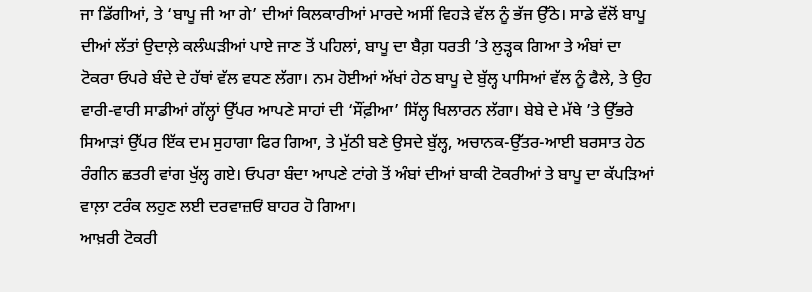ਜਾ ਡਿੱਗੀਆਂ, ਤੇ ‘ਬਾਪੂ ਜੀ ਆ ਗੇ’ ਦੀਆਂ ਕਿਲਕਾਰੀਆਂ ਮਾਰਦੇ ਅਸੀਂ ਵਿਹੜੇ ਵੱਲ ਨੂੰ ਭੱਜ ਉੱਠੇ। ਸਾਡੇ ਵੱਲੋਂ ਬਾਪੂ ਦੀਆਂ ਲੱਤਾਂ ਉਦਾਲ਼ੇ ਕਲੰਘੜੀਆਂ ਪਾਏ ਜਾਣ ਤੋਂ ਪਹਿਲਾਂ, ਬਾਪੂ ਦਾ ਬੈਗ਼ ਧਰਤੀ ’ਤੇ ਲੁੜ੍ਹਕ ਗਿਆ ਤੇ ਅੰਬਾਂ ਦਾ ਟੋਕਰਾ ਓਪਰੇ ਬੰਦੇ ਦੇ ਹੱਥਾਂ ਵੱਲ ਵਧਣ ਲੱਗਾ। ਨਮ ਹੋਈਆਂ ਅੱਖਾਂ ਹੇਠ ਬਾਪੂ ਦੇ ਬੁੱਲ੍ਹ ਪਾਸਿਆਂ ਵੱਲ ਨੂੰ ਫੈਲੇ, ਤੇ ਉਹ ਵਾਰੀ-ਵਾਰੀ ਸਾਡੀਆਂ ਗੱਲ੍ਹਾਂ ਉੱਪਰ ਆਪਣੇ ਸਾਹਾਂ ਦੀ ‘ਸੌਂਫ਼ੀਆ’ ਸਿੱਲ੍ਹ ਖਿਲਾਰਨ ਲੱਗਾ। ਬੇਬੇ ਦੇ ਮੱਥੇ ’ਤੇ ਉੱਭਰੇ ਸਿਆੜਾਂ ਉੱਪਰ ਇੱਕ ਦਮ ਸੁਹਾਗਾ ਫਿਰ ਗਿਆ, ਤੇ ਮੁੱਠੀ ਬਣੇ ਉਸਦੇ ਬੁੱਲ੍ਹ, ਅਚਾਨਕ-ਉੱਤਰ-ਆਈ ਬਰਸਾਤ ਹੇਠ ਰੰਗੀਨ ਛਤਰੀ ਵਾਂਗ ਖੁੱਲ੍ਹ ਗਏ। ਓਪਰਾ ਬੰਦਾ ਆਪਣੇ ਟਾਂਗੇ ਤੋਂ ਅੰਬਾਂ ਦੀਆਂ ਬਾਕੀ ਟੋਕਰੀਆਂ ਤੇ ਬਾਪੂ ਦਾ ਕੱਪੜਿਆਂ ਵਾਲ਼ਾ ਟਰੰਕ ਲਹੁਣ ਲਈ ਦਰਵਾਜ਼ਓਂ ਬਾਹਰ ਹੋ ਗਿਆ।
ਆਖ਼ਰੀ ਟੋਕਰੀ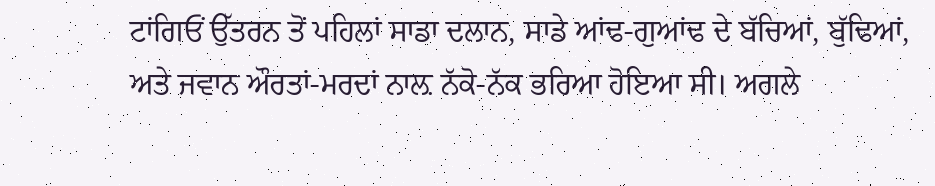ਟਾਂਗਿਓਂ ਉੱਤਰਨ ਤੋਂ ਪਹਿਲਾਂ ਸਾਡਾ ਦਲਾਨ, ਸਾਡੇ ਆਂਢ-ਗੁਆਂਢ ਦੇ ਬੱਚਿਆਂ, ਬੁੱਢਿਆਂ, ਅਤੇ ਜਵਾਨ ਔਰਤਾਂ-ਮਰਦਾਂ ਨਾਲ਼ ਨੱਕੋ-ਨੱਕ ਭਰਿਆ ਹੋਇਆ ਸੀ। ਅਗਲੇ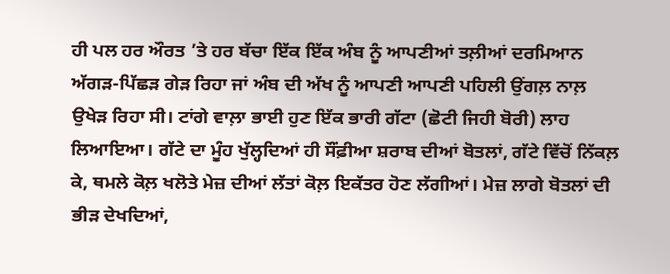ਹੀ ਪਲ ਹਰ ਔਰਤ ’ਤੇ ਹਰ ਬੱਚਾ ਇੱਕ ਇੱਕ ਅੰਬ ਨੂੰ ਆਪਣੀਆਂ ਤਲ਼ੀਆਂ ਦਰਮਿਆਨ ਅੱਗੜ-ਪਿੱਛੜ ਗੇੜ ਰਿਹਾ ਜਾਂ ਅੰਬ ਦੀ ਅੱਖ ਨੂੰ ਆਪਣੀ ਆਪਣੀ ਪਹਿਲੀ ਉਂਗਲ਼ ਨਾਲ਼ ਉਖੇੜ ਰਿਹਾ ਸੀ। ਟਾਂਗੇ ਵਾਲ਼ਾ ਭਾਈ ਹੁਣ ਇੱਕ ਭਾਰੀ ਗੱਟਾ (ਛੋਟੀ ਜਿਹੀ ਬੋਰੀ) ਲਾਹ ਲਿਆਇਆ। ਗੱਟੇ ਦਾ ਮੂੰਹ ਖੁੱਲ੍ਹਦਿਆਂ ਹੀ ਸੌਂਫ਼ੀਆ ਸ਼ਰਾਬ ਦੀਆਂ ਬੋਤਲਾਂ, ਗੱਟੇ ਵਿੱਚੋਂ ਨਿੱਕਲ਼ ਕੇ, ਥਮਲੇ ਕੋਲ਼ ਖਲੋਤੇ ਮੇਜ਼ ਦੀਆਂ ਲੱਤਾਂ ਕੋਲ਼ ਇਕੱਤਰ ਹੋਣ ਲੱਗੀਆਂ। ਮੇਜ਼ ਲਾਗੇ ਬੋਤਲਾਂ ਦੀ ਭੀੜ ਦੇਖਦਿਆਂ,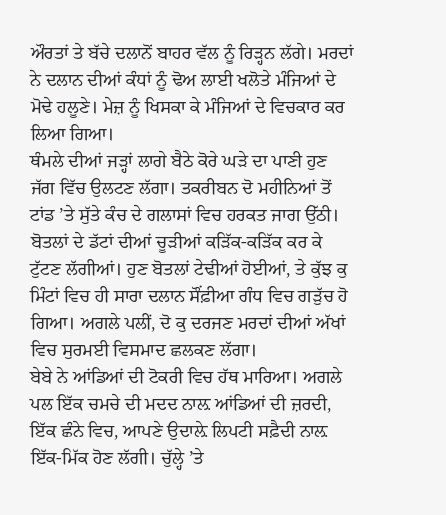ਔਰਤਾਂ ਤੇ ਬੱਚੇ ਦਲਾਨੋਂ ਬਾਹਰ ਵੱਲ ਨੂੰ ਰਿੜ੍ਹਨ ਲੱਗੇ। ਮਰਦਾਂ ਨੇ ਦਲਾਨ ਦੀਆਂ ਕੰਧਾਂ ਨੂੰ ਢੋਅ ਲਾਈ ਖਲੋਤੇ ਮੰਜਿਆਂ ਦੇ ਮੋਢੇ ਹਲੂਣੇ। ਮੇਜ਼ ਨੂੰ ਖਿਸਕਾ ਕੇ ਮੰਜਿਆਂ ਦੇ ਵਿਚਕਾਰ ਕਰ ਲਿਆ ਗਿਆ।
ਥੰਮਲੇ ਦੀਆਂ ਜੜ੍ਹਾਂ ਲਾਗੇ ਬੈਠੇ ਕੋਰੇ ਘੜੇ ਦਾ ਪਾਣੀ ਹੁਣ ਜੱਗ ਵਿੱਚ ਉਲਟਣ ਲੱਗਾ। ਤਕਰੀਬਨ ਦੋ ਮਹੀਨਿਆਂ ਤੋਂ ਟਾਂਡ ’ਤੇ ਸੁੱਤੇ ਕੰਚ ਦੇ ਗਲਾਸਾਂ ਵਿਚ ਹਰਕਤ ਜਾਗ ਉੱਠੀ। ਬੋਤਲਾਂ ਦੇ ਡੱਟਾਂ ਦੀਆਂ ਚੂੜੀਆਂ ਕੜਿੱਕ-ਕੜਿੱਕ ਕਰ ਕੇ ਟੁੱਟਣ ਲੱਗੀਆਂ। ਹੁਣ ਬੋਤਲਾਂ ਟੇਢੀਆਂ ਹੋਈਆਂ, ਤੇ ਕੁੱਝ ਕੁ ਮਿੰਟਾਂ ਵਿਚ ਹੀ ਸਾਰਾ ਦਲਾਨ ਸੌਂਫ਼ੀਆ ਗੰਧ ਵਿਚ ਗੜੁੱਚ ਹੋ ਗਿਆ। ਅਗਲੇ ਪਲੀਂ, ਦੋ ਕੁ ਦਰਜਣ ਮਰਦਾਂ ਦੀਆਂ ਅੱਖਾਂ ਵਿਚ ਸੁਰਮਈ ਵਿਸਮਾਦ ਛਲਕਣ ਲੱਗਾ।
ਬੇਬੇ ਨੇ ਆਂਡਿਆਂ ਦੀ ਟੋਕਰੀ ਵਿਚ ਹੱਥ ਮਾਰਿਆ। ਅਗਲੇ ਪਲ ਇੱਕ ਚਮਚੇ ਦੀ ਮਦਦ ਨਾਲ਼ ਆਂਡਿਆਂ ਦੀ ਜ਼ਰਦੀ, ਇੱਕ ਛੰਨੇ ਵਿਚ, ਆਪਣੇ ਉਦਾਲ਼ੇ ਲਿਪਟੀ ਸਫ਼ੈਦੀ ਨਾਲ਼ ਇੱਕ-ਮਿੱਕ ਹੋਣ ਲੱਗੀ। ਚੁੱਲ੍ਹੇ ’ਤੇ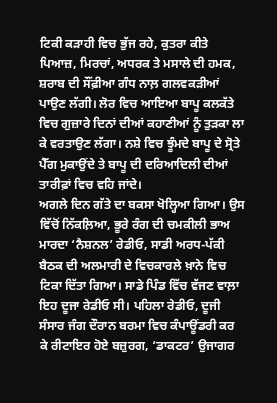ਟਿਕੀ ਕੜਾਹੀ ਵਿਚ ਭੁੱਜ ਰਹੇ, ਕੁਤਰਾ ਕੀਤੇ ਪਿਆਜ਼, ਮਿਰਚਾਂ, ਅਧਰਕ ਤੇ ਮਸਾਲੇ ਦੀ ਹਮਕ, ਸ਼ਰਾਬ ਦੀ ਸੌਂਫ਼ੀਆ ਗੰਧ ਨਾਲ਼ ਗਲਵਕੜੀਆਂ ਪਾਉਣ ਲੱਗੀ। ਲੋਰ ਵਿਚ ਆਇਆ ਬਾਪੂ ਕਲਕੱਤੇ ਵਿਚ ਗੁਜ਼ਾਰੇ ਦਿਨਾਂ ਦੀਆਂ ਕਹਾਣੀਆਂ ਨੂੰ ਤੁੜਕਾ ਲਾ ਕੇ ਵਰਤਾਉਣ ਲੱਗਾ। ਨਸ਼ੇ ਵਿਚ ਝੂੰਮਦੇ ਬਾਪੂ ਦੇ ਸ੍ਰੋਤੇ ਪੈੱਗ ਮੁਕਾਉਂਦੇ ਤੇ ਬਾਪੂ ਦੀ ਦਰਿਆਦਿਲੀ ਦੀਆਂ ਤਾਰੀਫ਼ਾਂ ਵਿਚ ਵਹਿ ਜਾਂਦੇ।
ਅਗਲੇ ਦਿਨ ਗੱਤੇ ਦਾ ਬਕਸਾ ਖੋਲ੍ਹਿਆ ਗਿਆ। ਉਸ ਵਿੱਚੋਂ ਨਿੱਕਲ਼ਿਆ, ਭੂਰੇ ਰੰਗ ਦੀ ਚਮਕੀਲੀ ਭਾਅ ਮਾਰਦਾ ‘ਨੈਸ਼ਨਲ’ ਰੇਡੀਓ, ਸਾਡੀ ਅਰਧ-ਪੱਕੀ ਬੈਠਕ ਦੀ ਅਲਮਾਰੀ ਦੇ ਵਿਚਕਾਰਲੇ ਖ਼ਾਨੇ ਵਿਚ ਟਿਕਾ ਦਿੱਤਾ ਗਿਆ। ਸਾਡੇ ਪਿੰਡ ਵਿੱਚ ਵੱਜਣ ਵਾਲ਼ਾ ਇਹ ਦੂਜਾ ਰੇਡੀਓ ਸੀ। ਪਹਿਲਾ ਰੇਡੀਓ, ਦੂਜੀ ਸੰਸਾਰ ਜੰਗ ਦੌਰਾਨ ਬਰਮਾ ਵਿਚ ਕੰਪਾਊਂਡਰੀ ਕਰ ਕੇ ਰੀਟਾਇਰ ਹੋਏ ਬਜ਼ੁਰਗ, ‘ਡਾਕਟਰ’ ਉਜਾਗਰ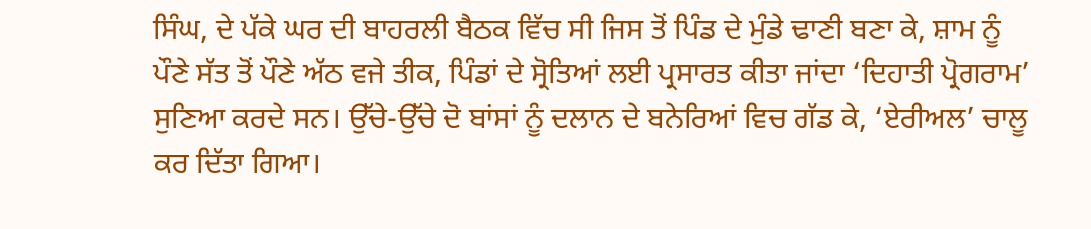ਸਿੰਘ, ਦੇ ਪੱਕੇ ਘਰ ਦੀ ਬਾਹਰਲੀ ਬੈਠਕ ਵਿੱਚ ਸੀ ਜਿਸ ਤੋਂ ਪਿੰਡ ਦੇ ਮੁੰਡੇ ਢਾਣੀ ਬਣਾ ਕੇ, ਸ਼ਾਮ ਨੂੰ ਪੌਣੇ ਸੱਤ ਤੋਂ ਪੌਣੇ ਅੱਠ ਵਜੇ ਤੀਕ, ਪਿੰਡਾਂ ਦੇ ਸ੍ਰੋਤਿਆਂ ਲਈ ਪ੍ਰਸਾਰਤ ਕੀਤਾ ਜਾਂਦਾ ‘ਦਿਹਾਤੀ ਪ੍ਰੋਗਰਾਮ’ ਸੁਣਿਆ ਕਰਦੇ ਸਨ। ਉੱਚੇ-ਉੱਚੇ ਦੋ ਬਾਂਸਾਂ ਨੂੰ ਦਲਾਨ ਦੇ ਬਨੇਰਿਆਂ ਵਿਚ ਗੱਡ ਕੇ, ‘ਏਰੀਅਲ’ ਚਾਲੂ ਕਰ ਦਿੱਤਾ ਗਿਆ।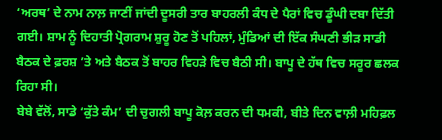‘ਅਰਥ’ ਦੇ ਨਾਮ ਨਾਲ਼ ਜਾਣੀਂ ਜਾਂਦੀ ਦੂਸਰੀ ਤਾਰ ਬਾਹਰਲੀ ਕੰਧ ਦੇ ਪੈਰਾਂ ਵਿਚ ਡੂੰਘੀ ਦਬਾ ਦਿੱਤੀ ਗਈ। ਸ਼ਾਮ ਨੂੰ ਦਿਹਾਤੀ ਪ੍ਰੋਗਰਾਮ ਸ਼ੁਰੂ ਹੋਣ ਤੋਂ ਪਹਿਲਾਂ, ਮੁੰਡਿਆਂ ਦੀ ਇੱਕ ਸੰਘਣੀ ਭੀੜ ਸਾਡੀ ਬੈਠਕ ਦੇ ਫ਼ਰਸ਼ ’ਤੇ ਅਤੇ ਬੈਠਕ ਤੋਂ ਬਾਹਰ ਵਿਹੜੇ ਵਿਚ ਬੈਠੀ ਸੀ। ਬਾਪੂ ਦੇ ਹੱਥ ਵਿਚ ਸਰੂਰ ਛਲਕ ਰਿਹਾ ਸੀ।
ਬੇਬੇ ਵੱਲੋਂ, ਸਾਡੇ ‘ਕੁੱਤੇ ਕੰਮ’ ਦੀ ਚੁਗਲੀ ਬਾਪੂ ਕੋਲ਼ ਕਰਨ ਦੀ ਧਮਕੀ, ਬੀਤੇ ਦਿਨ ਵਾਲ਼ੀ ਮਹਿਫ਼ਲ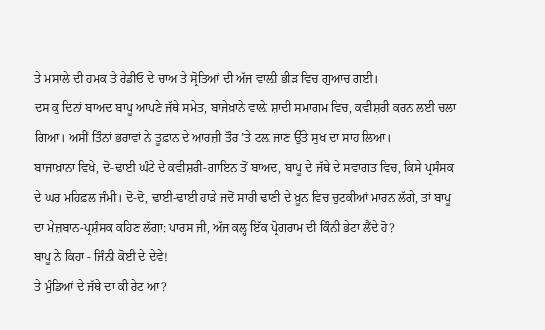ਤੇ ਮਸਾਲੇ ਦੀ ਹਮਕ ਤੇ ਰੇਡੀਓ ਦੇ ਚਾਅ ਤੇ ਸ੍ਰੋਤਿਆਂ ਦੀ ਅੱਜ ਵਾਲ਼ੀ ਭੀੜ ਵਿਚ ਗੁਆਚ ਗਈ।
ਦਸ ਕੁ ਦਿਨਾਂ ਬਾਅਦ ਬਾਪੂ ਆਪਣੇ ਜੱਥੇ ਸਮੇਤ, ਬਾਜੇਖ਼ਾਨੇ ਵਾਲ਼ੇ ਸ਼ਾਦੀ ਸਮਾਗਮ ਵਿਚ, ਕਵੀਸ਼ਰੀ ਕਰਨ ਲਈ ਚਲਾ ਗਿਆ। ਅਸੀਂ ਤਿੰਨਾਂ ਭਰਾਵਾਂ ਨੇ ਤੂਫ਼ਾਨ ਦੇ ਆਰਜ਼ੀ ਤੌਰ ’ਤੇ ਟਲ਼ ਜਾਣ ਉੱਤੇ ਸੁਖ ਦਾ ਸਾਹ ਲਿਆ।
ਬਾਜਾਖ਼ਾਨਾ ਵਿਖੇ, ਦੋ-ਢਾਈ ਘੰਟੇ ਦੇ ਕਵੀਸ਼ਰੀ-ਗਾਇਨ ਤੋਂ ਬਾਅਦ, ਬਾਪੂ ਦੇ ਜੱਥੇ ਦੇ ਸਵਾਗਤ ਵਿਚ, ਕਿਸੇ ਪ੍ਰਸੰਸਕ ਦੇ ਘਰ ਮਹਿਫ਼ਲ ਜੰਮੀ। ਦੋ-ਦੋ, ਢਾਈ-ਢਾਈ ਹਾੜੇ ਜਦੋਂ ਸਾਰੀ ਢਾਣੀ ਦੇ ਖ਼ੂਨ ਵਿਚ ਚੁਟਕੀਆਂ ਮਾਰਨ ਲੱਗੇ, ਤਾਂ ਬਾਪੂ ਦਾ ਮੇਜ਼ਬਾਨ-ਪ੍ਰਸ਼ੰਸਕ ਕਹਿਣ ਲੱਗਾ: ਪਾਰਸ ਜੀ, ਅੱਜ ਕਲ੍ਹ ਇੱਕ ਪ੍ਰੋਗਰਾਮ ਦੀ ਕਿੰਨੀ ਭੇਟਾ ਲੈਂਦੇ ਹੋ?
ਬਾਪੂ ਨੇ ਕਿਹਾ - ਜਿੰਨੀ ਕੋਈ ਦੇ ਦੇਵੇ!
ਤੇ ਮੁੰਡਿਆਂ ਦੇ ਜੱਥੇ ਦਾ ਕੀ ਰੇਟ ਆ?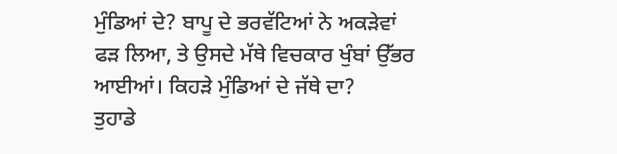ਮੁੰਡਿਆਂ ਦੇ? ਬਾਪੂ ਦੇ ਭਰਵੱਟਿਆਂ ਨੇ ਅਕੜੇਵਾਂ ਫੜ ਲਿਆ, ਤੇ ਉਸਦੇ ਮੱਥੇ ਵਿਚਕਾਰ ਖੁੰਬਾਂ ਉੱਭਰ ਆਈਆਂ। ਕਿਹੜੇ ਮੁੰਡਿਆਂ ਦੇ ਜੱਥੇ ਦਾ?
ਤੁਹਾਡੇ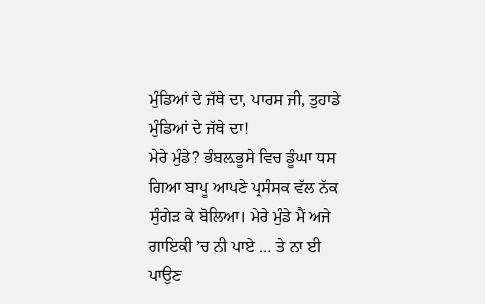ਮੁੰਡਿਆਂ ਦੇ ਜੱਥੇ ਦਾ, ਪਾਰਸ ਜੀ, ਤੁਹਾਡੇ ਮੁੰਡਿਆਂ ਦੇ ਜੱਥੇ ਦਾ!
ਮੇਰੇ ਮੁੰਡੇ? ਭੰਬਲ਼ਭੂਸੇ ਵਿਚ ਡੂੰਘਾ ਧਸ ਗਿਆ ਬਾਪੂ ਆਪਣੇ ਪ੍ਰਸੰਸਕ ਵੱਲ ਨੱਕ ਸੁੰਗੇੜ ਕੇ ਬੋਲਿਆ। ਮੇਰੇ ਮੁੰਡੇ ਮੈਂ ਅਜੇ ਗਾਇਕੀ ’ਚ ਨੀ ਪਾਏ … ਤੇ ਨਾ ਈ ਪਾਉਣ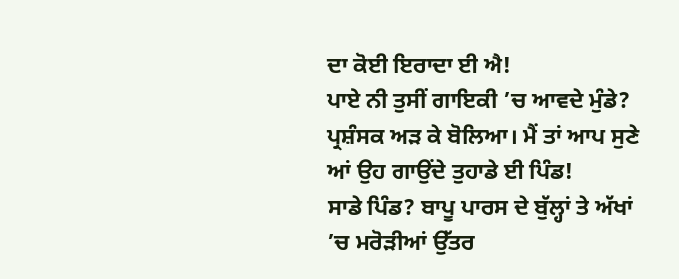ਦਾ ਕੋਈ ਇਰਾਦਾ ਈ ਐ!
ਪਾਏ ਨੀ ਤੁਸੀਂ ਗਾਇਕੀ ’ਚ ਆਵਦੇ ਮੁੰਡੇ? ਪ੍ਰਸ਼ੰਸਕ ਅੜ ਕੇ ਬੋਲਿਆ। ਮੈਂ ਤਾਂ ਆਪ ਸੁਣੇ ਆਂ ਉਹ ਗਾਉਂਦੇ ਤੁਹਾਡੇ ਈ ਪਿੰਡ!
ਸਾਡੇ ਪਿੰਡ? ਬਾਪੂ ਪਾਰਸ ਦੇ ਬੁੱਲ੍ਹਾਂ ਤੇ ਅੱਖਾਂ ’ਚ ਮਰੋੜੀਆਂ ਉੱਤਰ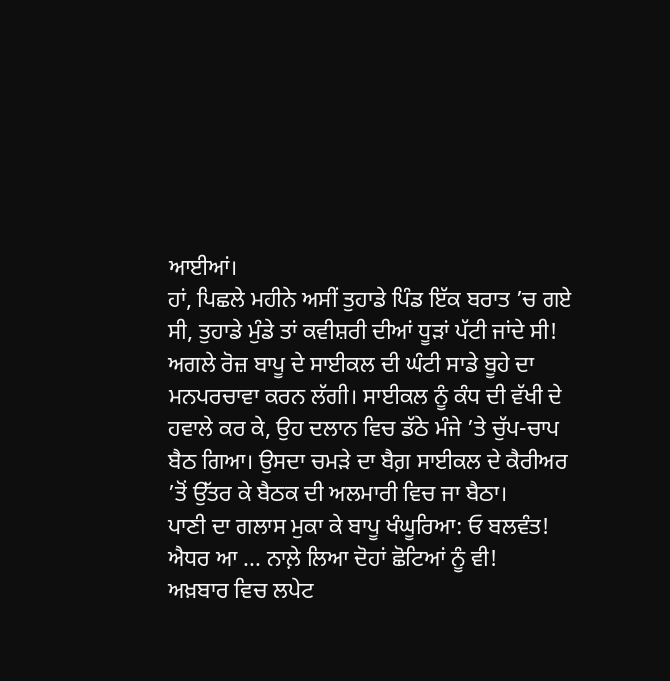ਆਈਆਂ।
ਹਾਂ, ਪਿਛਲੇ ਮਹੀਨੇ ਅਸੀਂ ਤੁਹਾਡੇ ਪਿੰਡ ਇੱਕ ਬਰਾਤ ’ਚ ਗਏ ਸੀ, ਤੁਹਾਡੇ ਮੁੰਡੇ ਤਾਂ ਕਵੀਸ਼ਰੀ ਦੀਆਂ ਧੂੜਾਂ ਪੱਟੀ ਜਾਂਦੇ ਸੀ!
ਅਗਲੇ ਰੋਜ਼ ਬਾਪੂ ਦੇ ਸਾਈਕਲ ਦੀ ਘੰਟੀ ਸਾਡੇ ਬੂਹੇ ਦਾ ਮਨਪਰਚਾਵਾ ਕਰਨ ਲੱਗੀ। ਸਾਈਕਲ ਨੂੰ ਕੰਧ ਦੀ ਵੱਖੀ ਦੇ ਹਵਾਲੇ ਕਰ ਕੇ, ਉਹ ਦਲਾਨ ਵਿਚ ਡੱਠੇ ਮੰਜੇ ’ਤੇ ਚੁੱਪ-ਚਾਪ ਬੈਠ ਗਿਆ। ਉਸਦਾ ਚਮੜੇ ਦਾ ਬੈਗ਼ ਸਾਈਕਲ ਦੇ ਕੈਰੀਅਰ ’ਤੋਂ ਉੱਤਰ ਕੇ ਬੈਠਕ ਦੀ ਅਲਮਾਰੀ ਵਿਚ ਜਾ ਬੈਠਾ।
ਪਾਣੀ ਦਾ ਗਲਾਸ ਮੁਕਾ ਕੇ ਬਾਪੂ ਖੰਘੂਰਿਆ: ਓ ਬਲਵੰਤ! ਐਧਰ ਆ ... ਨਾਲ਼ੇ ਲਿਆ ਦੋਹਾਂ ਛੋਟਿਆਂ ਨੂੰ ਵੀ!
ਅਖ਼ਬਾਰ ਵਿਚ ਲਪੇਟ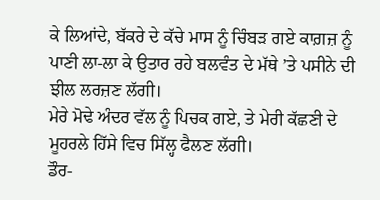ਕੇ ਲਿਆਂਦੇ, ਬੱਕਰੇ ਦੇ ਕੱਚੇ ਮਾਸ ਨੂੰ ਚਿੰਬੜ ਗਏ ਕਾਗ਼ਜ਼ ਨੂੰ ਪਾਣੀ ਲਾ-ਲਾ ਕੇ ਉਤਾਰ ਰਹੇ ਬਲਵੰਤ ਦੇ ਮੱਥੇ ’ਤੇ ਪਸੀਨੇ ਦੀ ਝੀਲ ਲਰਜ਼ਣ ਲੱਗੀ।
ਮੇਰੇ ਮੋਢੇ ਅੰਦਰ ਵੱਲ ਨੂੰ ਪਿਚਕ ਗਏ, ਤੇ ਮੇਰੀ ਕੱਛਣੀ ਦੇ ਮੂਹਰਲੇ ਹਿੱਸੇ ਵਿਚ ਸਿੱਲ੍ਹ ਫੈਲਣ ਲੱਗੀ।
ਡੌਰ-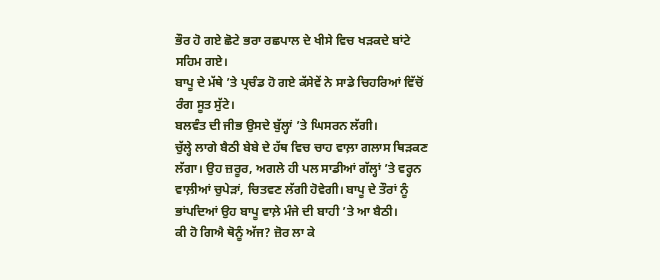ਭੌਰ ਹੋ ਗਏ ਛੋਟੇ ਭਰਾ ਰਛਪਾਲ ਦੇ ਖੀਸੇ ਵਿਚ ਖੜਕਦੇ ਬਾਂਟੇ ਸਹਿਮ ਗਏ।
ਬਾਪੂ ਦੇ ਮੱਥੇ ’ਤੇ ਪ੍ਰਚੰਡ ਹੋ ਗਏ ਕੱਸੇਵੇਂ ਨੇ ਸਾਡੇ ਚਿਹਰਿਆਂ ਵਿੱਚੋਂ ਰੰਗ ਸੂਤ ਸੁੱਟੇ।
ਬਲਵੰਤ ਦੀ ਜੀਭ ਉਸਦੇ ਬੁੱਲ੍ਹਾਂ ’ਤੇ ਘਿਸਰਨ ਲੱਗੀ।
ਚੁੱਲ੍ਹੇ ਲਾਗੇ ਬੈਠੀ ਬੇਬੇ ਦੇ ਹੱਥ ਵਿਚ ਚਾਹ ਵਾਲ਼ਾ ਗਲਾਸ ਥਿੜਕਣ ਲੱਗਾ। ਉਹ ਜ਼ਰੂਰ, ਅਗਲੇ ਹੀ ਪਲ ਸਾਡੀਆਂ ਗੱਲ੍ਹਾਂ ’ਤੇ ਵਰ੍ਹਨ ਵਾਲ਼ੀਆਂ ਚੁਪੇੜਾਂ, ਚਿਤਵਣ ਲੱਗੀ ਹੋਵੇਗੀ। ਬਾਪੂ ਦੇ ਤੌਰਾਂ ਨੂੰ ਭਾਂਪਦਿਆਂ ਉਹ ਬਾਪੂ ਵਾਲ਼ੇ ਮੰਜੇ ਦੀ ਬਾਹੀ ’ਤੇ ਆ ਬੈਠੀ।
ਕੀ ਹੋ ਗਿਐ ਥੋਨੂੰ ਅੱਜ? ਜ਼ੋਰ ਲਾ ਕੇ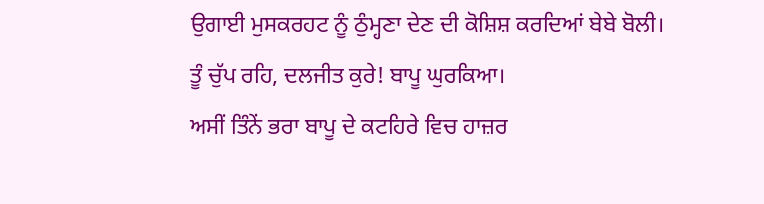ਉਗਾਈ ਮੁਸਕਰਹਟ ਨੂੰ ਠੁੰਮ੍ਹਣਾ ਦੇਣ ਦੀ ਕੋਸ਼ਿਸ਼ ਕਰਦਿਆਂ ਬੇਬੇ ਬੋਲੀ।
ਤੂੰ ਚੁੱਪ ਰਹਿ, ਦਲਜੀਤ ਕੁਰੇ! ਬਾਪੂ ਘੁਰਕਿਆ।
ਅਸੀਂ ਤਿੰਨੇਂ ਭਰਾ ਬਾਪੂ ਦੇ ਕਟਹਿਰੇ ਵਿਚ ਹਾਜ਼ਰ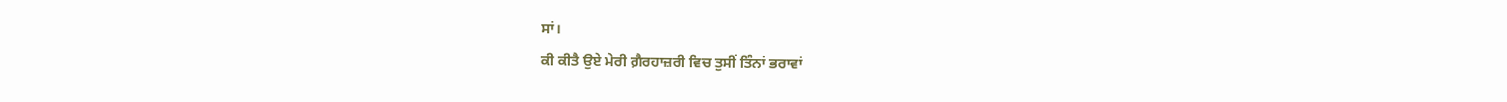ਸਾਂ।
ਕੀ ਕੀਤੈ ਉਏ ਮੇਰੀ ਗ਼ੈਰਹਾਜ਼ਰੀ ਵਿਚ ਤੁਸੀਂ ਤਿੰਨਾਂ ਭਰਾਵਾਂ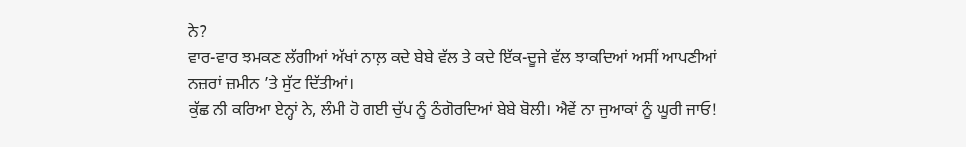ਨੇ?
ਵਾਰ-ਵਾਰ ਝਮਕਣ ਲੱਗੀਆਂ ਅੱਖਾਂ ਨਾਲ਼ ਕਦੇ ਬੇਬੇ ਵੱਲ ਤੇ ਕਦੇ ਇੱਕ-ਦੂਜੇ ਵੱਲ ਝਾਕਦਿਆਂ ਅਸੀਂ ਆਪਣੀਆਂ ਨਜ਼ਰਾਂ ਜ਼ਮੀਨ ’ਤੇ ਸੁੱਟ ਦਿੱਤੀਆਂ।
ਕੁੱਛ ਨੀ ਕਰਿਆ ਏਨ੍ਹਾਂ ਨੇ, ਲੰਮੀ ਹੋ ਗਈ ਚੁੱਪ ਨੂੰ ਠੰਗੋਰਦਿਆਂ ਬੇਬੇ ਬੋਲੀ। ਐਵੇਂ ਨਾ ਜੁਆਕਾਂ ਨੂੰ ਘੂਰੀ ਜਾਓ!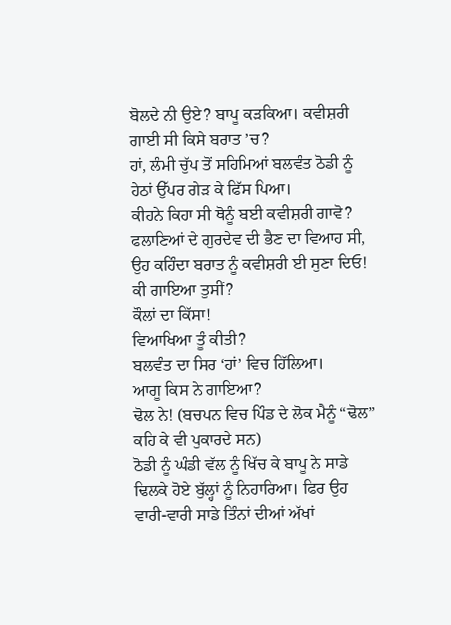ਬੋਲਦੇ ਨੀ ਉਏ? ਬਾਪੂ ਕੜਕਿਆ। ਕਵੀਸ਼ਰੀ ਗਾਈ ਸੀ ਕਿਸੇ ਬਰਾਤ ’ਚ?
ਹਾਂ, ਲੰਮੀ ਚੁੱਪ ਤੋਂ ਸਹਿਮਿਆਂ ਬਲਵੰਤ ਠੋਡੀ ਨੂੰ ਹੇਠਾਂ ਉੱਪਰ ਗੇੜ ਕੇ ਫਿੱਸ ਪਿਆ।
ਕੀਹਨੇ ਕਿਹਾ ਸੀ ਥੋਨੂੰ ਬਈ ਕਵੀਸ਼ਰੀ ਗਾਵੋ?
ਫਲਾਣਿਆਂ ਦੇ ਗੁਰਦੇਵ ਦੀ ਭੈਣ ਦਾ ਵਿਆਹ ਸੀ, ਉਹ ਕਹਿੰਦਾ ਬਰਾਤ ਨੂੰ ਕਵੀਸ਼ਰੀ ਈ ਸੁਣਾ ਦਿਓ!
ਕੀ ਗਾਇਆ ਤੁਸੀਂ?
ਕੌਲਾਂ ਦਾ ਕਿੱਸਾ!
ਵਿਆਖਿਆ ਤੂੰ ਕੀਤੀ?
ਬਲਵੰਤ ਦਾ ਸਿਰ ‘ਹਾਂ’ ਵਿਚ ਹਿੱਲਿਆ।
ਆਗੂ ਕਿਸ ਨੇ ਗਾਇਆ?
ਢੋਲ ਨੇ! (ਬਚਪਨ ਵਿਚ ਪਿੰਡ ਦੇ ਲੋਕ ਮੈਨੂੰ “ਢੋਲ” ਕਹਿ ਕੇ ਵੀ ਪੁਕਾਰਦੇ ਸਨ)
ਠੋਡੀ ਨੂੰ ਘੰਡੀ ਵੱਲ ਨੂੰ ਖਿੱਚ ਕੇ ਬਾਪੂ ਨੇ ਸਾਡੇ ਢਿਲਕੇ ਹੋਏ ਬੁੱਲ੍ਹਾਂ ਨੂੰ ਨਿਹਾਰਿਆ। ਫਿਰ ਉਹ ਵਾਰੀ-ਵਾਰੀ ਸਾਡੇ ਤਿੰਨਾਂ ਦੀਆਂ ਅੱਖਾਂ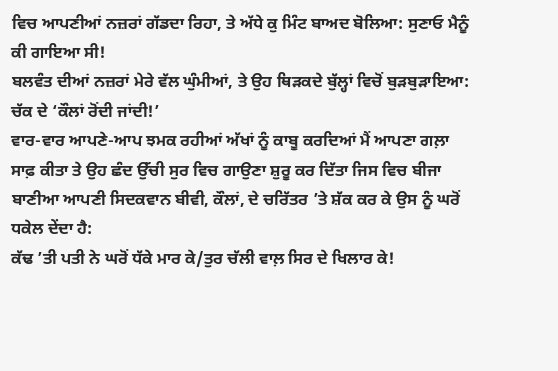ਵਿਚ ਆਪਣੀਆਂ ਨਜ਼ਰਾਂ ਗੱਡਦਾ ਰਿਹਾ, ਤੇ ਅੱਧੇ ਕੁ ਮਿੰਟ ਬਾਅਦ ਬੋਲਿਆ: ਸੁਣਾਓ ਮੈਨੂੰ ਕੀ ਗਾਇਆ ਸੀ!
ਬਲਵੰਤ ਦੀਆਂ ਨਜ਼ਰਾਂ ਮੇਰੇ ਵੱਲ ਘੁੰਮੀਆਂ, ਤੇ ਉਹ ਥਿੜਕਦੇ ਬੁੱਲ੍ਹਾਂ ਵਿਚੋਂ ਬੁੜਬੁੜਾਇਆ: ਚੱਕ ਦੇ ‘ਕੌਲਾਂ ਰੋਂਦੀ ਜਾਂਦੀ!’
ਵਾਰ-ਵਾਰ ਆਪਣੇ-ਆਪ ਝਮਕ ਰਹੀਆਂ ਅੱਖਾਂ ਨੂੰ ਕਾਬੂ ਕਰਦਿਆਂ ਮੈਂ ਆਪਣਾ ਗਲ਼ਾ ਸਾਫ਼ ਕੀਤਾ ਤੇ ਉਹ ਛੰਦ ਉੱਚੀ ਸੁਰ ਵਿਚ ਗਾਉਣਾ ਸ਼ੁਰੂ ਕਰ ਦਿੱਤਾ ਜਿਸ ਵਿਚ ਬੀਜਾ ਬਾਣੀਆ ਆਪਣੀ ਸਿਦਕਵਾਨ ਬੀਵੀ, ਕੌਲਾਂ, ਦੇ ਚਰਿੱਤਰ ’ਤੇ ਸ਼ੱਕ ਕਰ ਕੇ ਉਸ ਨੂੰ ਘਰੋਂ ਧਕੇਲ ਦੇਂਦਾ ਹੈ:
ਕੱਢ ’ਤੀ ਪਤੀ ਨੇ ਘਰੋਂ ਧੱਕੇ ਮਾਰ ਕੇ/ਤੁਰ ਚੱਲੀ ਵਾਲ਼ ਸਿਰ ਦੇ ਖਿਲਾਰ ਕੇ!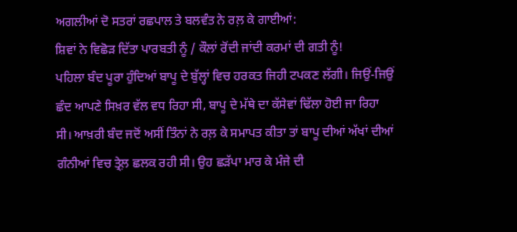ਅਗਲੀਆਂ ਦੋ ਸਤਰਾਂ ਰਛਪਾਲ ਤੇ ਬਲਵੰਤ ਨੇ ਰਲ਼ ਕੇ ਗਾਈਆਂ:
ਸ਼ਿਵਾਂ ਨੇ ਵਿਛੋੜ ਦਿੱਤਾ ਪਾਰਬਤੀ ਨੂੰ / ਕੌਲਾਂ ਰੋਂਦੀ ਜਾਂਦੀ ਕਰਮਾਂ ਦੀ ਗਤੀ ਨੂੰ!
ਪਹਿਲਾ ਬੰਦ ਪੂਰਾ ਹੁੰਦਿਆਂ ਬਾਪੂ ਦੇ ਬੁੱਲ੍ਹਾਂ ਵਿਚ ਹਰਕਤ ਜਿਹੀ ਟਪਕਣ ਲੱਗੀ। ਜਿਉਂ-ਜਿਉਂ ਛੰਦ ਆਪਣੇ ਸਿਖ਼ਰ ਵੱਲ ਵਧ ਰਿਹਾ ਸੀ, ਬਾਪੂ ਦੇ ਮੱਥੇ ਦਾ ਕੱਸੇਵਾਂ ਢਿੱਲਾ ਹੋਈ ਜਾ ਰਿਹਾ ਸੀ। ਆਖ਼ਰੀ ਬੰਦ ਜਦੋਂ ਅਸੀਂ ਤਿੰਨਾਂ ਨੇ ਰਲ਼ ਕੇ ਸਮਾਪਤ ਕੀਤਾ ਤਾਂ ਬਾਪੂ ਦੀਆਂ ਅੱਖਾਂ ਦੀਆਂ ਗੰਨੀਆਂ ਵਿਚ ਤ੍ਰੇਲ਼ ਛਲਕ ਰਹੀ ਸੀ। ਉਹ ਛੜੱਪਾ ਮਾਰ ਕੇ ਮੰਜੇ ਦੀ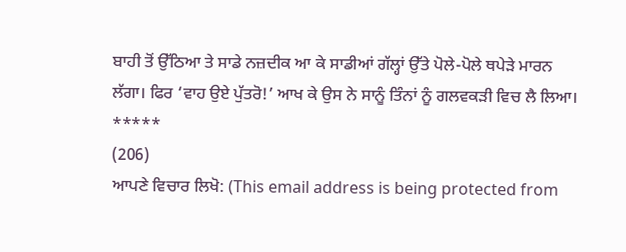ਬਾਹੀ ਤੋਂ ਉੱਠਿਆ ਤੇ ਸਾਡੇ ਨਜ਼ਦੀਕ ਆ ਕੇ ਸਾਡੀਆਂ ਗੱਲ੍ਹਾਂ ਉੱਤੇ ਪੋਲੇ-ਪੋਲੇ ਥਪੇੜੇ ਮਾਰਨ ਲੱਗਾ। ਫਿਰ ‘ਵਾਹ ਉਏ ਪੁੱਤਰੋ!’ ਆਖ ਕੇ ਉਸ ਨੇ ਸਾਨੂੰ ਤਿੰਨਾਂ ਨੂੰ ਗਲਵਕੜੀ ਵਿਚ ਲੈ ਲਿਆ।
*****
(206)
ਆਪਣੇ ਵਿਚਾਰ ਲਿਖੋ: (This email address is being protected from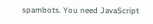spambots. You need JavaScript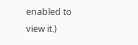enabled to view it.)